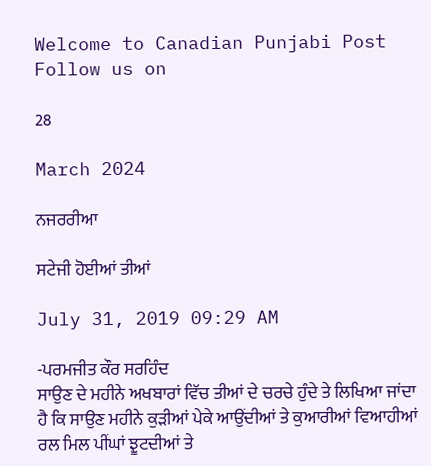Welcome to Canadian Punjabi Post
Follow us on

28

March 2024

ਨਜਰਰੀਆ

ਸਟੇਜੀ ਹੋਈਆਂ ਤੀਆਂ

July 31, 2019 09:29 AM

-ਪਰਮਜੀਤ ਕੌਰ ਸਰਹਿੰਦ
ਸਾਉਣ ਦੇ ਮਹੀਨੇ ਅਖਬਾਰਾਂ ਵਿੱਚ ਤੀਆਂ ਦੇ ਚਰਚੇ ਹੁੰਦੇ ਤੇ ਲਿਖਿਆ ਜਾਂਦਾ ਹੈ ਕਿ ਸਾਉਣ ਮਹੀਨੇ ਕੁੜੀਆਂ ਪੇਕੇ ਆਉਂਦੀਆਂ ਤੇ ਕੁਆਰੀਆਂ ਵਿਆਹੀਆਂ ਰਲ ਮਿਲ ਪੀਂਘਾਂ ਝੂਟਦੀਆਂ ਤੇ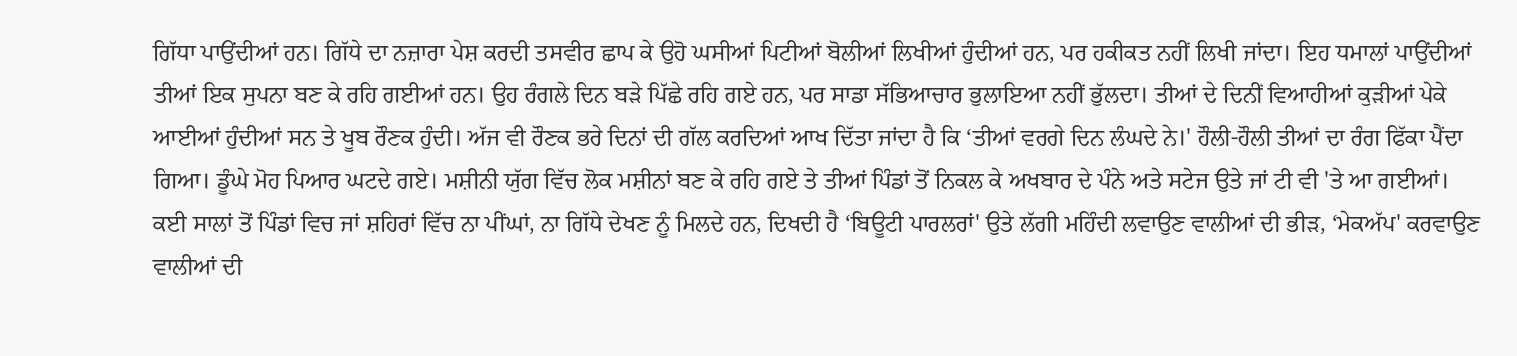ਗਿੱਧਾ ਪਾਉਂਦੀਆਂ ਹਨ। ਗਿੱਧੇ ਦਾ ਨਜ਼ਾਰਾ ਪੇਸ਼ ਕਰਦੀ ਤਸਵੀਰ ਛਾਪ ਕੇ ਉਹੋ ਘਸੀਆਂ ਪਿਟੀਆਂ ਬੋਲੀਆਂ ਲਿਖੀਆਂ ਹੁੰਦੀਆਂ ਹਨ, ਪਰ ਹਕੀਕਤ ਨਹੀਂ ਲਿਖੀ ਜਾਂਦਾ। ਇਹ ਧਮਾਲਾਂ ਪਾਉਂਦੀਆਂ ਤੀਆਂ ਇਕ ਸੁਪਨਾ ਬਣ ਕੇ ਰਹਿ ਗਈਆਂ ਹਨ। ਉਹ ਰੰਗਲੇ ਦਿਨ ਬੜੇ ਪਿੱਛੇ ਰਹਿ ਗਏ ਹਨ, ਪਰ ਸਾਡਾ ਸੱਭਿਆਚਾਰ ਭੁਲਾਇਆ ਨਹੀਂ ਭੁੱਲਦਾ। ਤੀਆਂ ਦੇ ਦਿਨੀਂ ਵਿਆਹੀਆਂ ਕੁੜੀਆਂ ਪੇਕੇ ਆਈਆਂ ਹੁੰਦੀਆਂ ਸਨ ਤੇ ਖੂਬ ਰੌਣਕ ਹੁੰਦੀ। ਅੱਜ ਵੀ ਰੌਣਕ ਭਰੇ ਦਿਨਾਂ ਦੀ ਗੱਲ ਕਰਦਿਆਂ ਆਖ ਦਿੱਤਾ ਜਾਂਦਾ ਹੈ ਕਿ ‘ਤੀਆਂ ਵਰਗੇ ਦਿਨ ਲੰਘਦੇ ਨੇ।' ਹੌਲੀ-ਹੌਲੀ ਤੀਆਂ ਦਾ ਰੰਗ ਫਿੱਕਾ ਪੈਂਦਾ ਗਿਆ। ਡੂੰਘੇ ਮੋਹ ਪਿਆਰ ਘਟਦੇ ਗਏ। ਮਸ਼ੀਨੀ ਯੁੱਗ ਵਿੱਚ ਲੋਕ ਮਸ਼ੀਨਾਂ ਬਣ ਕੇ ਰਹਿ ਗਏ ਤੇ ਤੀਆਂ ਪਿੰਡਾਂ ਤੋਂ ਨਿਕਲ ਕੇ ਅਖਬਾਰ ਦੇ ਪੰਨੇ ਅਤੇ ਸਟੇਜ ਉਤੇ ਜਾਂ ਟੀ ਵੀ 'ਤੇ ਆ ਗਈਆਂ।
ਕਈ ਸਾਲਾਂ ਤੋਂ ਪਿੰਡਾਂ ਵਿਚ ਜਾਂ ਸ਼ਹਿਰਾਂ ਵਿੱਚ ਨਾ ਪੀਂਘਾਂ, ਨਾ ਗਿੱਧੇ ਦੇਖਣ ਨੂੰ ਮਿਲਦੇ ਹਨ, ਦਿਖਦੀ ਹੈ ‘ਬਿਊਟੀ ਪਾਰਲਰਾਂ' ਉਤੇ ਲੱਗੀ ਮਹਿੰਦੀ ਲਵਾਉਣ ਵਾਲੀਆਂ ਦੀ ਭੀੜ, ‘ਮੇਕਅੱਪ' ਕਰਵਾਉਣ ਵਾਲੀਆਂ ਦੀ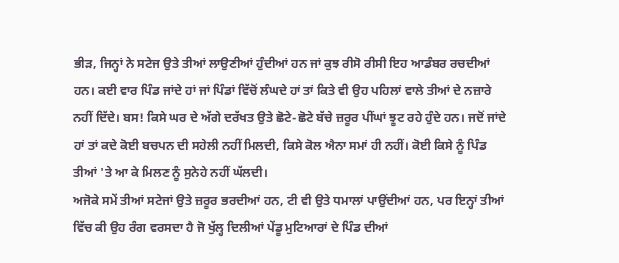ਭੀੜ, ਜਿਨ੍ਹਾਂ ਨੇ ਸਟੇਜ ਉਤੇ ਤੀਆਂ ਲਾਉਣੀਆਂ ਹੁੰਦੀਆਂ ਹਨ ਜਾਂ ਕੁਝ ਰੀਸੋ ਰੀਸੀ ਇਹ ਆਡੰਬਰ ਰਚਦੀਆਂ ਹਨ। ਕਈ ਵਾਰ ਪਿੰਡ ਜਾਂਦੇ ਹਾਂ ਜਾਂ ਪਿੰਡਾਂ ਵਿੱਚੋਂ ਲੰਘਦੇ ਹਾਂ ਤਾਂ ਕਿਤੇ ਵੀ ਉਹ ਪਹਿਲਾਂ ਵਾਲੇ ਤੀਆਂ ਦੇ ਨਜ਼ਾਰੇ ਨਹੀਂ ਦਿੱਦੇ। ਬਸ! ਕਿਸੇ ਘਰ ਦੇ ਅੱਗੇ ਦਰੱਖਤ ਉਤੇ ਛੋਟੇ-ਛੋਟੇ ਬੱਚੇ ਜ਼ਰੂਰ ਪੀਂਘਾਂ ਝੂਟ ਰਹੇ ਹੁੰਦੇ ਹਨ। ਜਦੋਂ ਜਾਂਦੇ ਹਾਂ ਤਾਂ ਕਦੇ ਕੋਈ ਬਚਪਨ ਦੀ ਸਹੇਲੀ ਨਹੀਂ ਮਿਲਦੀ, ਕਿਸੇ ਕੋਲ ਐਨਾ ਸਮਾਂ ਹੀ ਨਹੀਂ। ਕੋਈ ਕਿਸੇ ਨੂੰ ਪਿੰਡ ਤੀਆਂ 'ਤੇ ਆ ਕੇ ਮਿਲਣ ਨੂੰ ਸੁਨੇਹੇ ਨਹੀਂ ਘੱਲਦੀ।
ਅਜੋਕੇ ਸਮੇਂ ਤੀਆਂ ਸਟੇਜਾਂ ਉਤੇ ਜ਼ਰੂਰ ਭਰਦੀਆਂ ਹਨ, ਟੀ ਵੀ ਉਤੇ ਧਮਾਲਾਂ ਪਾਉਂਦੀਆਂ ਹਨ, ਪਰ ਇਨ੍ਹਾਂ ਤੀਆਂ ਵਿੱਚ ਕੀ ਉਹ ਰੰਗ ਵਰਸਦਾ ਹੈ ਜੋ ਖੁੱਲ੍ਹ ਦਿਲੀਆਂ ਪੇਂਡੂ ਮੁਟਿਆਰਾਂ ਦੇ ਪਿੰਡ ਦੀਆਂ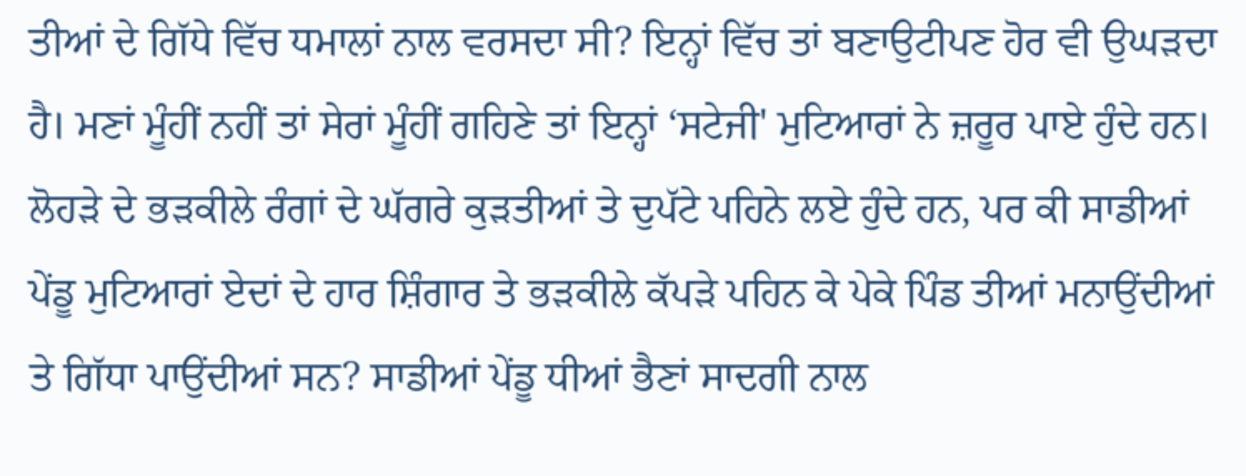ਤੀਆਂ ਦੇ ਗਿੱਧੇ ਵਿੱਚ ਧਮਾਲਾਂ ਨਾਲ ਵਰਸਦਾ ਸੀ? ਇਨ੍ਹਾਂ ਵਿੱਚ ਤਾਂ ਬਣਾਉਟੀਪਣ ਹੋਰ ਵੀ ਉਘੜਦਾ ਹੈ। ਮਣਾਂ ਮੂੰਹੀਂ ਨਹੀਂ ਤਾਂ ਸੇਰਾਂ ਮੂੰਹੀਂ ਗਹਿਣੇ ਤਾਂ ਇਨ੍ਹਾਂ ‘ਸਟੇਜੀ' ਮੁਟਿਆਰਾਂ ਨੇ ਜ਼ਰੂਰ ਪਾਏ ਹੁੰਦੇ ਹਨ। ਲੋਹੜੇ ਦੇ ਭੜਕੀਲੇ ਰੰਗਾਂ ਦੇ ਘੱਗਰੇ ਕੁੜਤੀਆਂ ਤੇ ਦੁਪੱਟੇ ਪਹਿਨੇ ਲਏ ਹੁੰਦੇ ਹਨ, ਪਰ ਕੀ ਸਾਡੀਆਂ ਪੇਂਡੂ ਮੁਟਿਆਰਾਂ ਏਦਾਂ ਦੇ ਹਾਰ ਸ਼ਿੰਗਾਰ ਤੇ ਭੜਕੀਲੇ ਕੱਪੜੇ ਪਹਿਨ ਕੇ ਪੇਕੇ ਪਿੰਡ ਤੀਆਂ ਮਨਾਉਂਦੀਆਂ ਤੇ ਗਿੱਧਾ ਪਾਉਂਦੀਆਂ ਸਨ? ਸਾਡੀਆਂ ਪੇਂਡੂ ਧੀਆਂ ਭੈਣਾਂ ਸਾਦਗੀ ਨਾਲ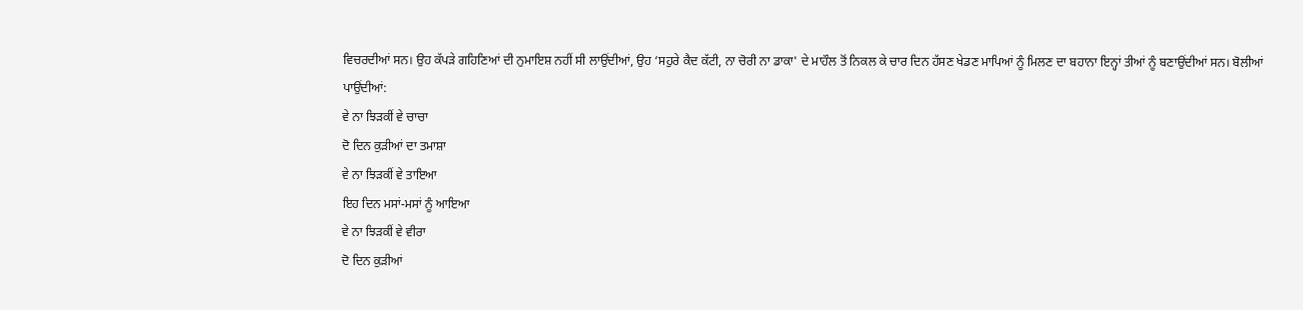ਵਿਚਰਦੀਆਂ ਸਨ। ਉਹ ਕੱਪੜੇ ਗਹਿਣਿਆਂ ਦੀ ਨੁਮਾਇਸ਼ ਨਹੀਂ ਸੀ ਲਾਉਂਦੀਆਂ, ਉਹ ‘ਸਹੁਰੇ ਕੈਦ ਕੱਟੀ, ਨਾ ਚੋਰੀ ਨਾ ਡਾਕਾ' ਦੇ ਮਾਹੌਲ ਤੋਂ ਨਿਕਲ ਕੇ ਚਾਰ ਦਿਨ ਹੱਸਣ ਖੇਡਣ ਮਾਪਿਆਂ ਨੂੰ ਮਿਲਣ ਦਾ ਬਹਾਨਾ ਇਨ੍ਹਾਂ ਤੀਆਂ ਨੂੰ ਬਣਾਉਂਦੀਆਂ ਸਨ। ਬੋਲੀਆਂ ਪਾਉਂਦੀਆਂ:
ਵੇ ਨਾ ਝਿੜਕੀਂ ਵੇ ਚਾਚਾ
ਦੋ ਦਿਨ ਕੁੜੀਆਂ ਦਾ ਤਮਾਸ਼ਾ
ਵੇ ਨਾ ਝਿੜਕੀਂ ਵੇ ਤਾਇਆ
ਇਹ ਦਿਨ ਮਸਾਂ-ਮਸਾਂ ਨੂੰ ਆਇਆ
ਵੇ ਨਾ ਝਿੜਕੀਂ ਵੇ ਵੀਰਾ
ਦੋ ਦਿਨ ਕੁੜੀਆਂ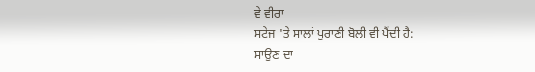ਵੇ ਵੀਰਾ
ਸਟੇਜ 'ਤੇ ਸਾਲਾਂ ਪੁਰਾਣੀ ਬੋਲੀ ਵੀ ਪੈਂਦੀ ਹੈ:
ਸਾਉਣ ਦਾ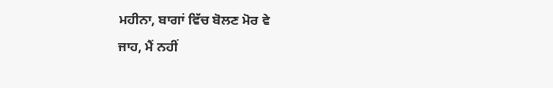ਮਹੀਨਾ, ਬਾਗਾਂ ਵਿੱਚ ਬੋਲਣ ਮੋਰ ਵੇ
ਜਾਹ, ਮੈਂ ਨਹੀਂ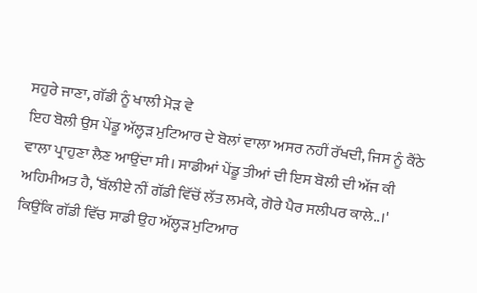ਸਹੁਰੇ ਜਾਣਾ, ਗੱਡੀ ਨੂੰ ਖਾਲੀ ਮੋੜ ਵੇ
ਇਹ ਬੋਲੀ ਉਸ ਪੇਂਡੂ ਅੱਲ੍ਹੜ ਮੁਟਿਆਰ ਦੇ ਬੋਲਾਂ ਵਾਲਾ ਅਸਰ ਨਹੀਂ ਰੱਖਦੀ, ਜਿਸ ਨੂੰ ਕੈਂਠੇ ਵਾਲਾ ਪ੍ਰਾਹੁਣਾ ਲੈਣ ਆਉਂਦਾ ਸੀ। ਸਾਡੀਆਂ ਪੇਂਡੂ ਤੀਆਂ ਦੀ ਇਸ ਬੋਲੀ ਦੀ ਅੱਜ ਕੀ ਅਹਿਮੀਅਤ ਹੈ, ‘ਬੱਲੀਏ ਨੀਂ ਗੱਡੀ ਵਿੱਚੋਂ ਲੱਤ ਲਮਕੇ, ਗੋਰੇ ਪੈਰ ਸਲੀਪਰ ਕਾਲੇ..।' ਕਿਉਂਕਿ ਗੱਡੀ ਵਿੱਚ ਸਾਡੀ ਉਹ ਅੱਲ੍ਹੜ ਮੁਟਿਆਰ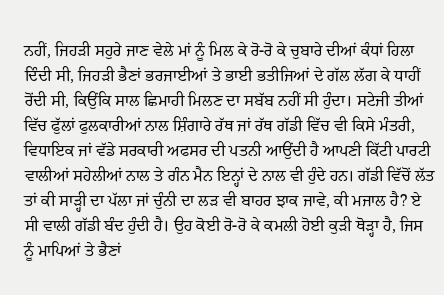ਨਹੀਂ, ਜਿਹੜੀ ਸਹੁਰੇ ਜਾਣ ਵੇਲੇ ਮਾਂ ਨੂੰ ਮਿਲ ਕੇ ਰੋ-ਰੋ ਕੇ ਚੁਬਾਰੇ ਦੀਆਂ ਕੰਧਾਂ ਹਿਲਾ ਦਿੰਦੀ ਸੀ, ਜਿਹੜੀ ਭੈਣਾਂ ਭਰਜਾਈਆਂ ਤੇ ਭਾਈ ਭਤੀਜਿਆਂ ਦੇ ਗੱਲ ਲੱਗ ਕੇ ਧਾਹੀਂ ਰੋਂਦੀ ਸੀ, ਕਿਉਂਕਿ ਸਾਲ ਛਿਮਾਹੀ ਮਿਲਣ ਦਾ ਸਬੱਬ ਨਹੀਂ ਸੀ ਹੁੰਦਾ। ਸਟੇਜੀ ਤੀਆਂ ਵਿੱਚ ਫੁੱਲਾਂ ਫੁਲਕਾਰੀਆਂ ਨਾਲ ਸ਼ਿੰਗਾਰੇ ਰੱਥ ਜਾਂ ਰੱਥ ਗੱਡੀ ਵਿੱਚ ਵੀ ਕਿਸੇ ਮੰਤਰੀ, ਵਿਧਾਇਕ ਜਾਂ ਵੱਡੇ ਸਰਕਾਰੀ ਅਫਸਰ ਦੀ ਪਤਨੀ ਆਉਂਦੀ ਹੈ ਆਪਣੀ ਕਿੱਟੀ ਪਾਰਟੀ ਵਾਲੀਆਂ ਸਹੇਲੀਆਂ ਨਾਲ ਤੇ ਗੰਨ ਮੈਨ ਇਨ੍ਹਾਂ ਦੇ ਨਾਲ ਵੀ ਹੁੰਦੇ ਹਨ। ਗੱਡੀ ਵਿੱਚੋਂ ਲੱਤ ਤਾਂ ਕੀ ਸਾੜ੍ਹੀ ਦਾ ਪੱਲਾ ਜਾਂ ਚੁੰਨੀ ਦਾ ਲੜ ਵੀ ਬਾਹਰ ਝਾਕ ਜਾਵੇ, ਕੀ ਮਜਾਲ ਹੈ? ਏ ਸੀ ਵਾਲੀ ਗੱਡੀ ਬੰਦ ਹੁੰਦੀ ਹੈ। ਉਹ ਕੋਈ ਰੋ-ਰੋ ਕੇ ਕਮਲੀ ਹੋਈ ਕੁੜੀ ਥੋੜ੍ਹਾ ਹੈ, ਜਿਸ ਨੂੰ ਮਾਪਿਆਂ ਤੇ ਭੈਣਾਂ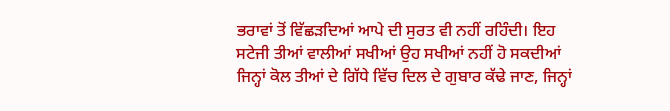ਭਰਾਵਾਂ ਤੋਂ ਵਿੱਛੜਦਿਆਂ ਆਪੇ ਦੀ ਸੁਰਤ ਵੀ ਨਹੀਂ ਰਹਿੰਦੀ। ਇਹ ਸਟੇਜੀ ਤੀਆਂ ਵਾਲੀਆਂ ਸਖੀਆਂ ਉਹ ਸਖੀਆਂ ਨਹੀਂ ਹੋ ਸਕਦੀਆਂ ਜਿਨ੍ਹਾਂ ਕੋਲ ਤੀਆਂ ਦੇ ਗਿੱਧੇ ਵਿੱਚ ਦਿਲ ਦੇ ਗੁਬਾਰ ਕੱਢੇ ਜਾਣ, ਜਿਨ੍ਹਾਂ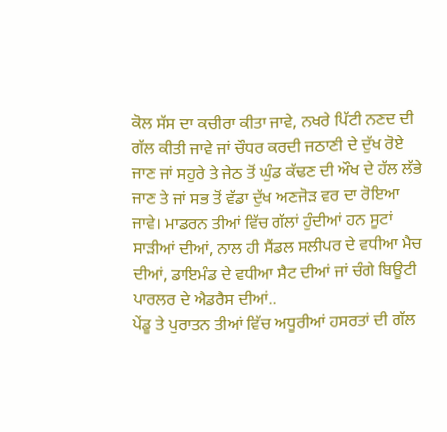ਕੋਲ ਸੱਸ ਦਾ ਕਚੀਰਾ ਕੀਤਾ ਜਾਵੇ, ਨਖਰੇ ਪਿੱਟੀ ਨਣਦ ਦੀ ਗੱਲ ਕੀਤੀ ਜਾਵੇ ਜਾਂ ਚੌਧਰ ਕਰਦੀ ਜਠਾਣੀ ਦੇ ਦੁੱਖ ਰੋਏ ਜਾਣ ਜਾਂ ਸਹੁਰੇ ਤੇ ਜੇਠ ਤੋਂ ਘੁੰਡ ਕੱਢਣ ਦੀ ਔਖ ਦੇ ਹੱਲ ਲੱਭੇ ਜਾਣ ਤੇ ਜਾਂ ਸਭ ਤੋਂ ਵੱਡਾ ਦੁੱਖ ਅਣਜੋੜ ਵਰ ਦਾ ਰੋਇਆ ਜਾਵੇ। ਮਾਡਰਨ ਤੀਆਂ ਵਿੱਚ ਗੱਲਾਂ ਹੁੰਦੀਆਂ ਹਨ ਸੂਟਾਂ ਸਾੜੀਆਂ ਦੀਆਂ, ਨਾਲ ਹੀ ਸੈਂਡਲ ਸਲੀਪਰ ਦੇ ਵਧੀਆ ਮੈਚ ਦੀਆਂ, ਡਾਇਮੰਡ ਦੇ ਵਧੀਆ ਸੈਟ ਦੀਆਂ ਜਾਂ ਚੰਗੇ ਬਿਊਟੀ ਪਾਰਲਰ ਦੇ ਐਡਰੈਸ ਦੀਆਂ..
ਪੇਂਡੂ ਤੇ ਪੁਰਾਤਨ ਤੀਆਂ ਵਿੱਚ ਅਧੂਰੀਆਂ ਹਸਰਤਾਂ ਦੀ ਗੱਲ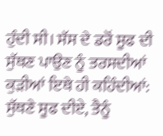ਹੁੰਦੀ ਸੀ। ਸੱਸ ਦੇ ਡਰੋਂ ਸੂਫ ਦੀ ਸੁੱਥਣ ਪਾਉਣ ਨੂੰ ਤਰਸਦੀਆਂ ਕੁੜੀਆਂ ਇਥੇ ਹੀ ਕਹਿੰਦੀਆਂ:
ਸੁੱਥਣੇ ਸੂਫ ਦੀਏ, ਤੈਨੂੰ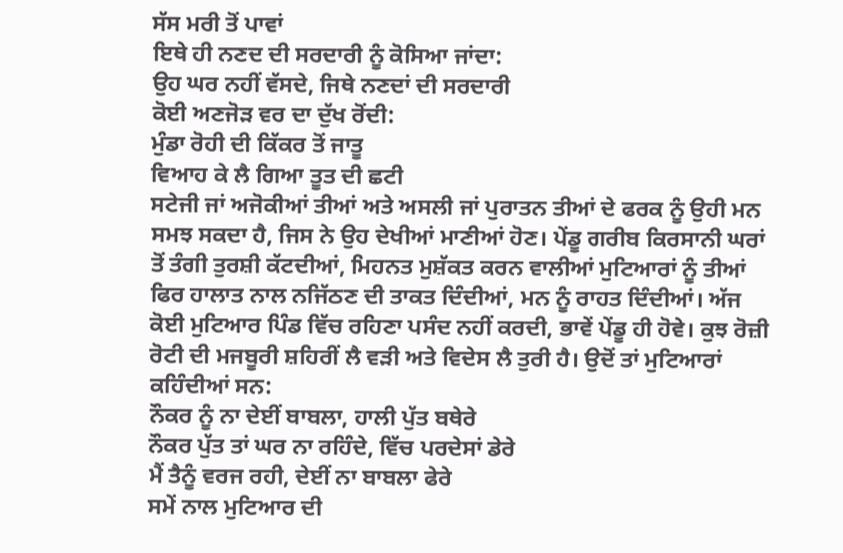ਸੱਸ ਮਰੀ ਤੋਂ ਪਾਵਾਂ
ਇਥੇ ਹੀ ਨਣਦ ਦੀ ਸਰਦਾਰੀ ਨੂੰ ਕੋਸਿਆ ਜਾਂਦਾ:
ਉਹ ਘਰ ਨਹੀਂ ਵੱਸਦੇ, ਜਿਥੇ ਨਣਦਾਂ ਦੀ ਸਰਦਾਰੀ
ਕੋਈ ਅਣਜੋੜ ਵਰ ਦਾ ਦੁੱਖ ਰੋਂਦੀ:
ਮੁੰਡਾ ਰੋਹੀ ਦੀ ਕਿੱਕਰ ਤੋਂ ਜਾਤੂ
ਵਿਆਹ ਕੇ ਲੈ ਗਿਆ ਤੂਤ ਦੀ ਛਟੀ
ਸਟੇਜੀ ਜਾਂ ਅਜੋਕੀਆਂ ਤੀਆਂ ਅਤੇ ਅਸਲੀ ਜਾਂ ਪੁਰਾਤਨ ਤੀਆਂ ਦੇ ਫਰਕ ਨੂੰ ਉਹੀ ਮਨ ਸਮਝ ਸਕਦਾ ਹੈ, ਜਿਸ ਨੇ ਉਹ ਦੇਖੀਆਂ ਮਾਣੀਆਂ ਹੋਣ। ਪੇਂਡੂ ਗਰੀਬ ਕਿਰਸਾਨੀ ਘਰਾਂ ਤੋਂ ਤੰਗੀ ਤੁਰਸ਼ੀ ਕੱਟਦੀਆਂ, ਮਿਹਨਤ ਮੁਸ਼ੱਕਤ ਕਰਨ ਵਾਲੀਆਂ ਮੁਟਿਆਰਾਂ ਨੂੰ ਤੀਆਂ ਫਿਰ ਹਾਲਾਤ ਨਾਲ ਨਜਿੱਠਣ ਦੀ ਤਾਕਤ ਦਿੰਦੀਆਂ, ਮਨ ਨੂੰ ਰਾਹਤ ਦਿੰਦੀਆਂ। ਅੱਜ ਕੋਈ ਮੁਟਿਆਰ ਪਿੰਡ ਵਿੱਚ ਰਹਿਣਾ ਪਸੰਦ ਨਹੀਂ ਕਰਦੀ, ਭਾਵੇਂ ਪੇਂਡੂ ਹੀ ਹੋਵੇ। ਕੁਝ ਰੋਜ਼ੀ ਰੋਟੀ ਦੀ ਮਜਬੂਰੀ ਸ਼ਹਿਰੀਂ ਲੈ ਵੜੀ ਅਤੇ ਵਿਦੇਸ ਲੈ ਤੁਰੀ ਹੈ। ਉਦੋਂ ਤਾਂ ਮੁਟਿਆਰਾਂ ਕਹਿੰਦੀਆਂ ਸਨ:
ਨੌਕਰ ਨੂੰ ਨਾ ਦੇਈਂ ਬਾਬਲਾ, ਹਾਲੀ ਪੁੱਤ ਬਥੇਰੇ
ਨੌਕਰ ਪੁੱਤ ਤਾਂ ਘਰ ਨਾ ਰਹਿੰਦੇ, ਵਿੱਚ ਪਰਦੇਸਾਂ ਡੇਰੇ
ਮੈਂ ਤੈਨੂੰ ਵਰਜ ਰਹੀ, ਦੇਈਂ ਨਾ ਬਾਬਲਾ ਫੇਰੇ
ਸਮੇਂ ਨਾਲ ਮੁਟਿਆਰ ਦੀ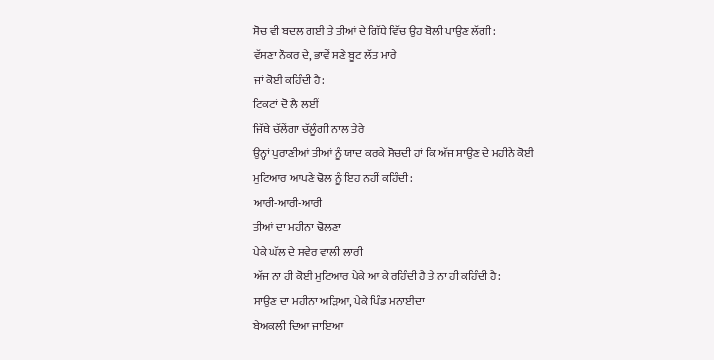ਸੋਚ ਵੀ ਬਦਲ ਗਈ ਤੇ ਤੀਆਂ ਦੇ ਗਿੱਧੇ ਵਿੱਚ ਉਹ ਬੋਲੀ ਪਾਉਣ ਲੱਗੀ:
ਵੱਸਣਾ ਨੌਕਰ ਦੇ, ਭਾਵੇਂ ਸਣੇ ਬੂਟ ਲੱਤ ਮਾਰੇ
ਜਾਂ ਕੋਈ ਕਹਿੰਦੀ ਹੈ:
ਟਿਕਟਾਂ ਦੋ ਲੈ ਲਈਂ
ਜਿੱਥੇ ਚੱਲੇਂਗਾ ਚੱਲੂੰਗੀ ਨਾਲ ਤੇਰੇ
ਉਨ੍ਹਾਂ ਪੁਰਾਣੀਆਂ ਤੀਆਂ ਨੂੰ ਯਾਦ ਕਰਕੇ ਸੋਚਦੀ ਹਾਂ ਕਿ ਅੱਜ ਸਾਉਣ ਦੇ ਮਹੀਨੇ ਕੋਈ ਮੁਟਿਆਰ ਆਪਣੇ ਢੋਲ ਨੂੰ ਇਹ ਨਹੀਂ ਕਹਿੰਦੀ:
ਆਰੀ-ਆਰੀ-ਆਰੀ
ਤੀਆਂ ਦਾ ਮਹੀਨਾ ਢੋਲਣਾ
ਪੇਕੇ ਘੱਲ ਦੇ ਸਵੇਰ ਵਾਲੀ ਲਾਰੀ
ਅੱਜ ਨਾ ਹੀ ਕੋਈ ਮੁਟਿਆਰ ਪੇਕੇ ਆ ਕੇ ਰਹਿੰਦੀ ਹੈ ਤੇ ਨਾ ਹੀ ਕਹਿੰਦੀ ਹੈ:
ਸਾਉਣ ਦਾ ਮਹੀਨਾ ਅੜਿਆ, ਪੇਕੇ ਪਿੰਡ ਮਨਾਈਦਾ
ਬੇਅਕਲੀ ਦਿਆ ਜਾਇਆ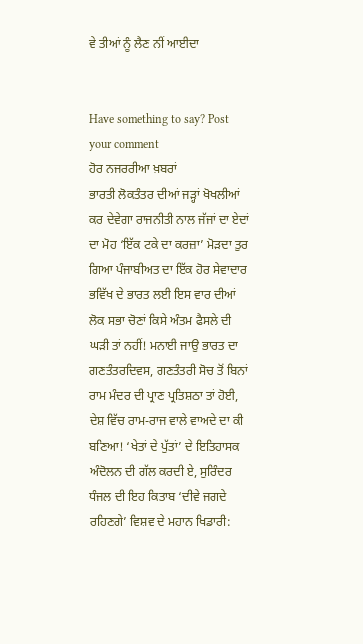ਵੇ ਤੀਆਂ ਨੂੰ ਲੈਣ ਨੀਂ ਆਈਦਾ


Have something to say? Post your comment
ਹੋਰ ਨਜਰਰੀਆ ਖ਼ਬਰਾਂ
ਭਾਰਤੀ ਲੋਕਤੰਤਰ ਦੀਆਂ ਜੜ੍ਹਾਂ ਖੋਖਲੀਆਂ ਕਰ ਦੇਵੇਗਾ ਰਾਜਨੀਤੀ ਨਾਲ ਜੱਜਾਂ ਦਾ ਏਦਾਂ ਦਾ ਮੋਹ ‘ਇੱਕ ਟਕੇ ਦਾ ਕਰਜ਼ਾ’ ਮੋੜਦਾ ਤੁਰ ਗਿਆ ਪੰਜਾਬੀਅਤ ਦਾ ਇੱਕ ਹੋਰ ਸੇਵਾਦਾਰ ਭਵਿੱਖ ਦੇ ਭਾਰਤ ਲਈ ਇਸ ਵਾਰ ਦੀਆਂ ਲੋਕ ਸਭਾ ਚੋਣਾਂ ਕਿਸੇ ਅੰਤਮ ਫੈਸਲੇ ਦੀ ਘੜੀ ਤਾਂ ਨਹੀਂ! ਮਨਾਈ ਜਾਉ ਭਾਰਤ ਦਾ ਗਣਤੰਤਰਦਿਵਸ, ਗਣਤੰਤਰੀ ਸੋਚ ਤੋਂ ਬਿਨਾਂ ਰਾਮ ਮੰਦਰ ਦੀ ਪ੍ਰਾਣ ਪ੍ਰਤਿਸ਼ਠਾ ਤਾਂ ਹੋਈ, ਦੇਸ਼ ਵਿੱਚ ਰਾਮ-ਰਾਜ ਵਾਲੇ ਵਾਅਦੇ ਦਾ ਕੀ ਬਣਿਆ! ‘ਖੇਤਾਂ ਦੇ ਪੁੱਤਾਂ’ ਦੇ ਇਤਿਹਾਸਕ ਅੰਦੋਲਨ ਦੀ ਗੱਲ ਕਰਦੀ ਏ, ਸੁਰਿੰਦਰ ਧੰਜਲ ਦੀ ਇਹ ਕਿਤਾਬ ‘ਦੀਵੇ ਜਗਦੇ ਰਹਿਣਗੇ’ ਵਿਸ਼ਵ ਦੇ ਮਹਾਨ ਖਿਡਾਰੀ: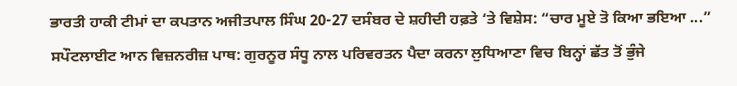ਭਾਰਤੀ ਹਾਕੀ ਟੀਮਾਂ ਦਾ ਕਪਤਾਨ ਅਜੀਤਪਾਲ ਸਿੰਘ 20-27 ਦਸੰਬਰ ਦੇ ਸ਼ਹੀਦੀ ਹਫ਼ਤੇ ‘ਤੇ ਵਿਸ਼ੇਸ: “ਚਾਰ ਮੂਏ ਤੋ ਕਿਆ ਭਇਆ ...” ਸਪੌਟਲਾਈਟ ਆਨ ਵਿਜ਼ਨਰੀਜ਼ ਪਾਥ: ਗੁਰਨੂਰ ਸੰਧੂ ਨਾਲ ਪਰਿਵਰਤਨ ਪੈਦਾ ਕਰਨਾ ਲੁਧਿਆਣਾ ਵਿਚ ਬਿਨ੍ਹਾਂ ਛੱਤ ਤੋਂ ਭੁੰਜੇ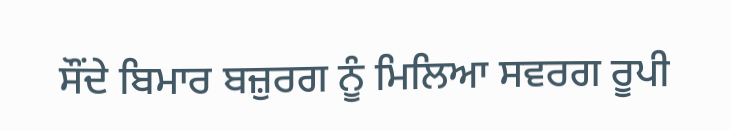ਸੌਂਦੇ ਬਿਮਾਰ ਬਜ਼ੁਰਗ ਨੂੰ ਮਿਲਿਆ ਸਵਰਗ ਰੂਪੀ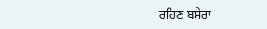ਰਹਿਣ ਬਸੇਰਾ